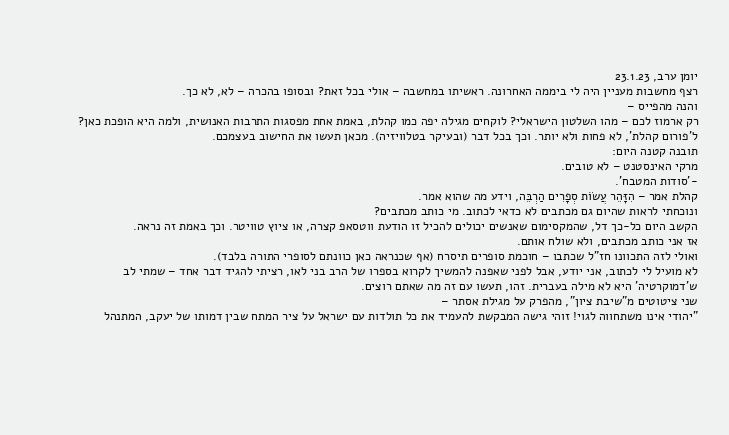יומן ערב, 23.1.23
רצף מחשבות מעניין היה לי ביממה האחרונה. ראשיתו במחשבה – אולי בכל זאת? ובסופו בהכרה – לא, לא כך.
והנה מהפייס –
רק ארמוז לכם – מהו השלטון הישראלי? לוקחים מגילה יפה כמו קהלת, באמת אחת מפסגות התרבות האנושית, ולמה היא הופכת כאן? ל'פורום קהלת', לא פחות ולא יותר. וכך בכל דבר (ובעיקר בטלוויזיה). מכאן תעשו את החישוב בעצמכם.
תובנה קטנה היום:
מרקי האינסטנט – לא טובים.
-'סודות המטבח'.
קהלת אמר – הִזָּהֵר עֲשׂוֹת סְפָרִים הַרְבֵּה, וידע מה שהוא אמר.
ונוכחתי לראות שהיום גם מכתבים לא כדאי לכתוב. מי כותב מכתבים?
הקשב היום כל-כך דל, שהמקסימום שאנשים יכולים להכיל זו הודעת ווטסאפ קצרה, או ציוץ טוויטר. וכך באמת זה נראה.
אז אני כותב מכתבים, ולא שולח אותם.
ואולי לזה התכוונו חז"ל שכתבו – חוכמת סופרים תיסרח (אף שכנראה כאן כוונתם לסופרי התורה בלבד).
לא מועיל לי לכתוב, אני יודע, אבל לפני שאפנה להמשיך לקרוא בספרו של הרב בני לאו, רציתי להגיד דבר אחד – שמתי לב ש'דמוקרטיה' היא לא מילה בעברית. זהו, תעשו עם זה מה שאתם רוצים.
שני ציטוטים מ"שיבת ציון", מהפרק על מגילת אסתר –
"יהודי אינו משתחווה לגוי! זוהי גישה המבקשת להעמיד את כל תולדות עם ישראל על ציר המתח שבין דמותו של יעקב, המתנהל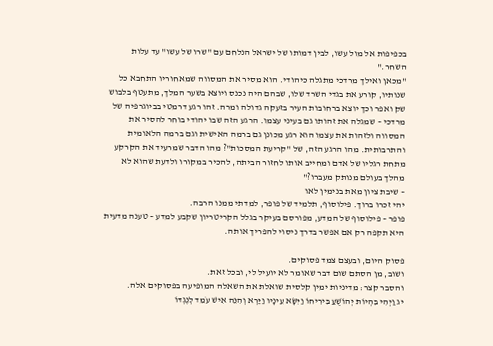בכפיפות אל מול עשו, לבין דמותו של ישראל הנלחם עם "שרו של עשו" עד עלות השחר."
"מכאן ואילך מרדכי מתגלה כיהודי. הוא מסיר את המסווה שמאחוריו התחבא כל שנותיו, קורע את בגדי השרד שלו, שבהם היה נכנס ויוצא בשער המלך, מתעטף בלבוש שק ואפר וכך יוצא ברחובות העיר בזעקה גדולה ומרה. זהו רגע דרמטי בביוגרפיה של מרדכי – שמגלה את זהותו גם בעיני עצמו. הרגע הזה שבו יהודי בוחר להסיר את המסווה ולזהות את עצמו הוא רגע מכונן גם ברמה האישית וגם ברמה הלאומית והתרבותית. מהו הרגע הזה, של "קריעת המסכות"? מהו הדבר שמרעיד את הקרקע מתחת רגליו של אדם ומחייב אותו לחזור הביתה, להכיר במקורו ולדעת שהוא לא מהלך בעולם מנותק מעברו?"
– שיבת ציון מאת בנימין לאו
יהי זכרו ברוך. פילוסוף, תלמיד של פופר, למדתי ממנו הרבה.
פופר – פילוסוף של המדע, מפורסם בעיקר בגלל הקריטריון שקבע למדע – טענה מדעית היא תקפה רק אם אפשר בדרך ניסוי להפריך אותה.

פסוק היום, ובעצם צמד פסוקים.
ושוב, מן הסתם שום דבר שאומר לא יועיל לי, ובכל זאת.
והסבר קצר: מדיניות ימין קלסית שואלת את השאלה המופיעה בפסוקים אלה.
יג וַיְהִי בִּהְיוֹת יְהוֹשֻׁעַ בִּירִיחוֹ וַיִּשָּׂא עֵינָיו וַיַּרְא וְהִנֵּה אִישׁ עֹמֵד לְנֶגְדּוֹ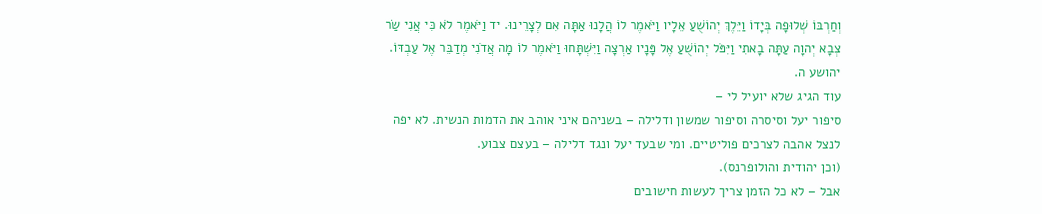וְחַרְבּוֹ שְׁלוּפָה בְּיָדוֹ וַיֵּלֶךְ יְהוֹשֻׁעַ אֵלָיו וַיֹּאמֶר לוֹ הֲלָנוּ אַתָּה אִם לְצָרֵינוּ. יד וַיֹּאמֶר לֹא כִּי אֲנִי שַׂר צְבָא יְהוָה עַתָּה בָאתִי וַיִּפֹּל יְהוֹשֻׁעַ אֶל פָּנָיו אַרְצָה וַיִּשְׁתָּחוּ וַיֹּאמֶר לוֹ מָה אֲדֹנִי מְדַבֵּר אֶל עַבְדּוֹ.
יהושע ה.
עוד הגיג שלא יועיל לי –
סיפור יעל וסיסרה וסיפור שמשון ודלילה – בשניהם איני אוהב את הדמות הנשית. לא יפה לנצל אהבה לצרכים פוליטיים. ומי שבעד יעל ונגד דלילה – בעצם צבוע.
(וכן יהודית והולופרנס).
אבל – לא כל הזמן צריך לעשות חישובים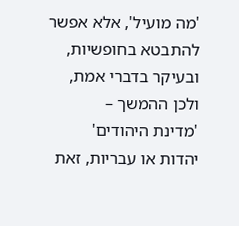'מה מועיל', אלא אפשר להתבטא בחופשיות, ובעיקר בדברי אמת, ולכן ההמשך –
'מדינת היהודים'
יהדות או עבריות, זאת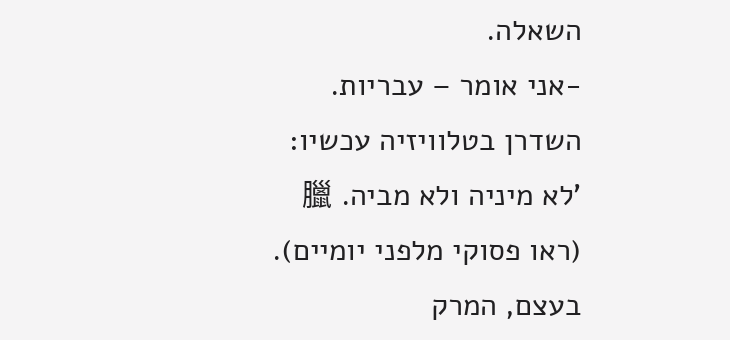השאלה.
-אני אומר – עבריות.
השדרן בטלוויזיה עכשיו:
'לא מיניה ולא מביה. 臘
(ראו פסוקי מלפני יומיים).
בעצם, המרק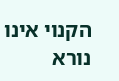הקנוי אינו נורא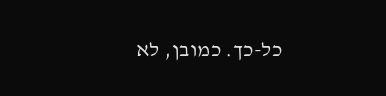כל-כך. כמובן, לא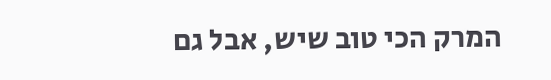המרק הכי טוב שיש, אבל גם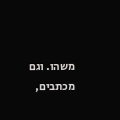משהו. וגם מכתבים,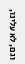וגם, לא עלינו,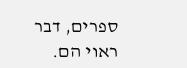ספרים, דבר ראוי הם.